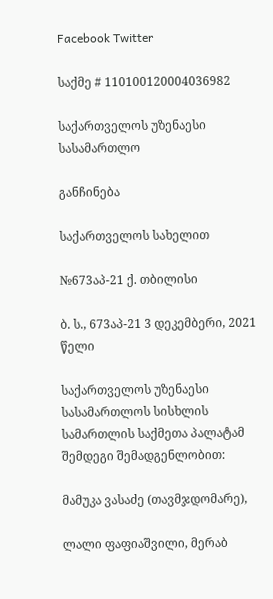Facebook Twitter

საქმე # 110100120004036982

საქართველოს უზენაესი სასამართლო

განჩინება

საქართველოს სახელით

№673აპ-21 ქ. თბილისი

ბ. ს., 673აპ-21 3 დეკემბერი, 2021 წელი

საქართველოს უზენაესი სასამართლოს სისხლის სამართლის საქმეთა პალატამ შემდეგი შემადგენლობით:

მამუკა ვასაძე (თავმჯდომარე),

ლალი ფაფიაშვილი, მერაბ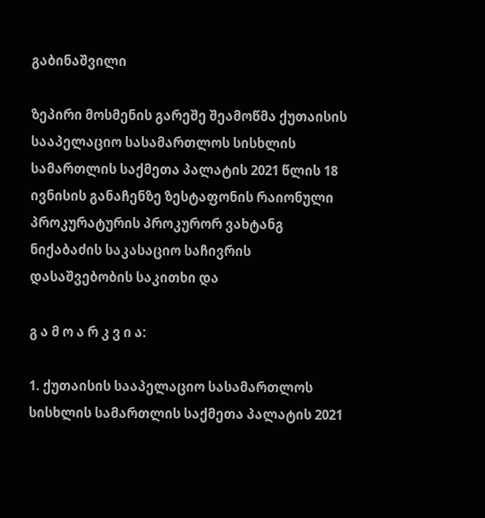გაბინაშვილი

ზეპირი მოსმენის გარეშე შეამოწმა ქუთაისის სააპელაციო სასამართლოს სისხლის სამართლის საქმეთა პალატის 2021 წლის 18 ივნისის განაჩენზე ზესტაფონის რაიონული პროკურატურის პროკურორ ვახტანგ ნიქაბაძის საკასაციო საჩივრის დასაშვებობის საკითხი და

გ ა მ ო ა რ კ ვ ი ა:

1. ქუთაისის სააპელაციო სასამართლოს სისხლის სამართლის საქმეთა პალატის 2021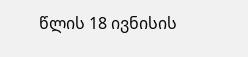წლის 18 ივნისის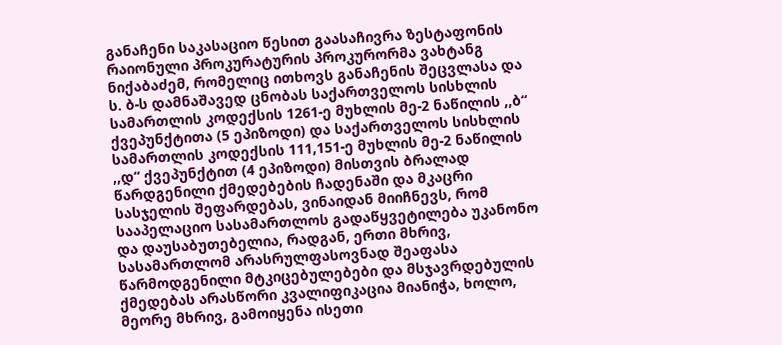განაჩენი საკასაციო წესით გაასაჩივრა ზესტაფონის რაიონული პროკურატურის პროკურორმა ვახტანგ ნიქაბაძემ, რომელიც ითხოვს განაჩენის შეცვლასა და ს. ბ-ს დამნაშავედ ცნობას საქართველოს სისხლის სამართლის კოდექსის 1261-ე მუხლის მე-2 ნაწილის ,,ბ“ ქვეპუნქტითა (5 ეპიზოდი) და საქართველოს სისხლის სამართლის კოდექსის 111,151-ე მუხლის მე-2 ნაწილის ,,დ“ ქვეპუნქტით (4 ეპიზოდი) მისთვის ბრალად წარდგენილი ქმედებების ჩადენაში და მკაცრი სასჯელის შეფარდებას, ვინაიდან მიიჩნევს, რომ სააპელაციო სასამართლოს გადაწყვეტილება უკანონო და დაუსაბუთებელია, რადგან, ერთი მხრივ, სასამართლომ არასრულფასოვნად შეაფასა წარმოდგენილი მტკიცებულებები და მსჯავრდებულის ქმედებას არასწორი კვალიფიკაცია მიანიჭა, ხოლო, მეორე მხრივ, გამოიყენა ისეთი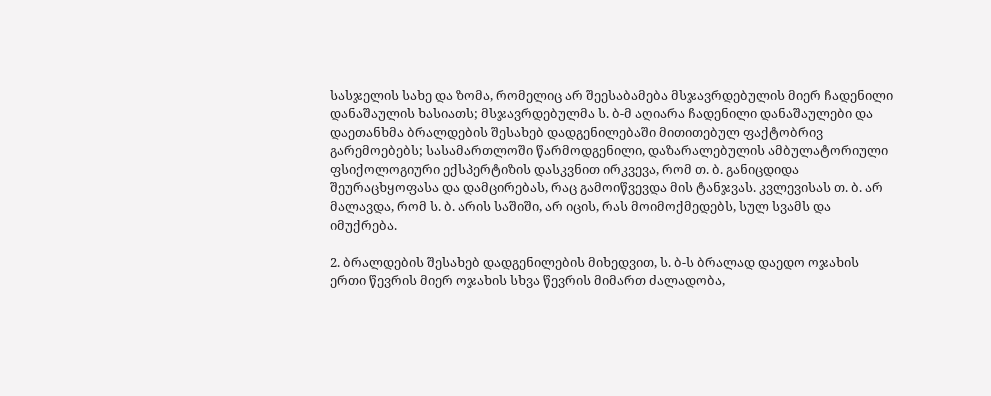სასჯელის სახე და ზომა, რომელიც არ შეესაბამება მსჯავრდებულის მიერ ჩადენილი დანაშაულის ხასიათს; მსჯავრდებულმა ს. ბ-მ აღიარა ჩადენილი დანაშაულები და დაეთანხმა ბრალდების შესახებ დადგენილებაში მითითებულ ფაქტობრივ გარემოებებს; სასამართლოში წარმოდგენილი, დაზარალებულის ამბულატორიული ფსიქოლოგიური ექსპერტიზის დასკვნით ირკვევა, რომ თ. ბ. განიცდიდა შეურაცხყოფასა და დამცირებას, რაც გამოიწვევდა მის ტანჯვას. კვლევისას თ. ბ. არ მალავდა, რომ ს. ბ. არის საშიში, არ იცის, რას მოიმოქმედებს, სულ სვამს და იმუქრება.

2. ბრალდების შესახებ დადგენილების მიხედვით, ს. ბ-ს ბრალად დაედო ოჯახის ერთი წევრის მიერ ოჯახის სხვა წევრის მიმართ ძალადობა,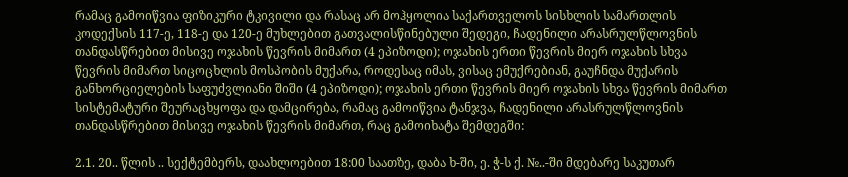რამაც გამოიწვია ფიზიკური ტკივილი და რასაც არ მოჰყოლია საქართველოს სისხლის სამართლის კოდექსის 117-ე, 118-ე და 120-ე მუხლებით გათვალისწინებული შედეგი, ჩადენილი არასრულწლოვნის თანდასწრებით მისივე ოჯახის წევრის მიმართ (4 ეპიზოდი); ოჯახის ერთი წევრის მიერ ოჯახის სხვა წევრის მიმართ სიცოცხლის მოსპობის მუქარა, როდესაც იმას, ვისაც ემუქრებიან, გაუჩნდა მუქარის განხორციელების საფუძვლიანი შიში (4 ეპიზოდი); ოჯახის ერთი წევრის მიერ ოჯახის სხვა წევრის მიმართ სისტემატური შეურაცხყოფა და დამცირება, რამაც გამოიწვია ტანჯვა, ჩადენილი არასრულწლოვნის თანდასწრებით მისივე ოჯახის წევრის მიმართ, რაც გამოიხატა შემდეგში:

2.1. 20.. წლის .. სექტემბერს, დაახლოებით 18:00 საათზე, დაბა ხ-ში, ე. ჭ-ს ქ. №..-ში მდებარე საკუთარ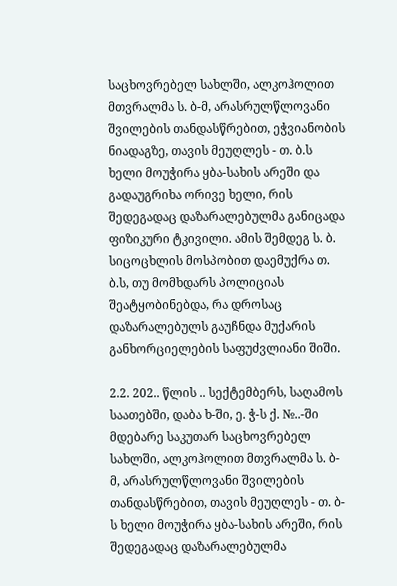საცხოვრებელ სახლში, ალკოჰოლით მთვრალმა ს. ბ-მ, არასრულწლოვანი შვილების თანდასწრებით, ეჭვიანობის ნიადაგზე, თავის მეუღლეს - თ. ბ.ს ხელი მოუჭირა ყბა-სახის არეში და გადაუგრიხა ორივე ხელი, რის შედეგადაც დაზარალებულმა განიცადა ფიზიკური ტკივილი. ამის შემდეგ ს. ბ. სიცოცხლის მოსპობით დაემუქრა თ. ბ.ს, თუ მომხდარს პოლიციას შეატყობინებდა, რა დროსაც დაზარალებულს გაუჩნდა მუქარის განხორციელების საფუძვლიანი შიში.

2.2. 202.. წლის .. სექტემბერს, საღამოს საათებში, დაბა ხ-ში, ე. ჭ-ს ქ. №..-ში მდებარე საკუთარ საცხოვრებელ სახლში, ალკოჰოლით მთვრალმა ს. ბ-მ, არასრულწლოვანი შვილების თანდასწრებით, თავის მეუღლეს - თ. ბ-ს ხელი მოუჭირა ყბა-სახის არეში, რის შედეგადაც დაზარალებულმა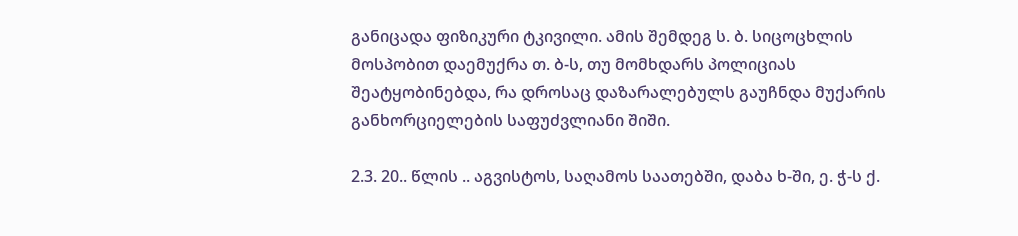განიცადა ფიზიკური ტკივილი. ამის შემდეგ ს. ბ. სიცოცხლის მოსპობით დაემუქრა თ. ბ-ს, თუ მომხდარს პოლიციას შეატყობინებდა, რა დროსაც დაზარალებულს გაუჩნდა მუქარის განხორციელების საფუძვლიანი შიში.

2.3. 20.. წლის .. აგვისტოს, საღამოს საათებში, დაბა ხ-ში, ე. ჭ-ს ქ.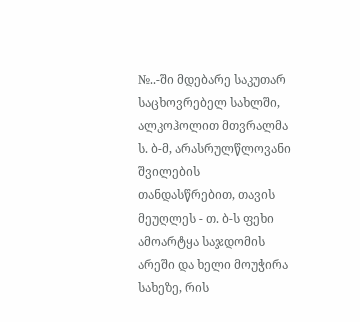№..-ში მდებარე საკუთარ საცხოვრებელ სახლში, ალკოჰოლით მთვრალმა ს. ბ-მ, არასრულწლოვანი შვილების თანდასწრებით, თავის მეუღლეს - თ. ბ-ს ფეხი ამოარტყა საჯდომის არეში და ხელი მოუჭირა სახეზე, რის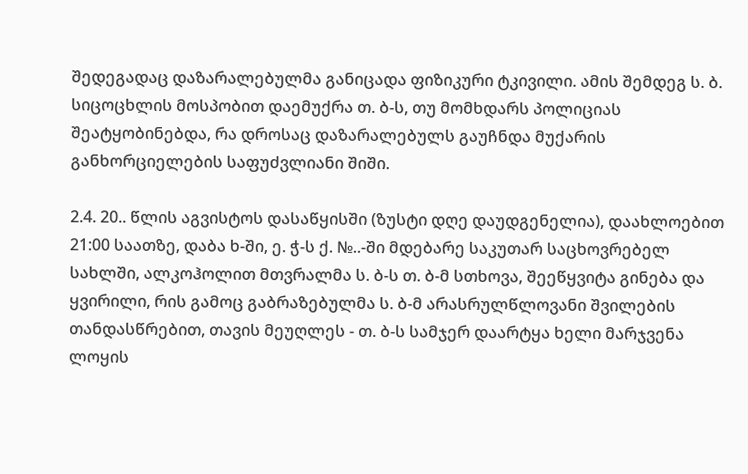შედეგადაც დაზარალებულმა განიცადა ფიზიკური ტკივილი. ამის შემდეგ ს. ბ. სიცოცხლის მოსპობით დაემუქრა თ. ბ-ს, თუ მომხდარს პოლიციას შეატყობინებდა, რა დროსაც დაზარალებულს გაუჩნდა მუქარის განხორციელების საფუძვლიანი შიში.

2.4. 20.. წლის აგვისტოს დასაწყისში (ზუსტი დღე დაუდგენელია), დაახლოებით 21:00 საათზე, დაბა ხ-ში, ე. ჭ-ს ქ. №..-ში მდებარე საკუთარ საცხოვრებელ სახლში, ალკოჰოლით მთვრალმა ს. ბ-ს თ. ბ-მ სთხოვა, შეეწყვიტა გინება და ყვირილი, რის გამოც გაბრაზებულმა ს. ბ-მ არასრულწლოვანი შვილების თანდასწრებით, თავის მეუღლეს - თ. ბ-ს სამჯერ დაარტყა ხელი მარჯვენა ლოყის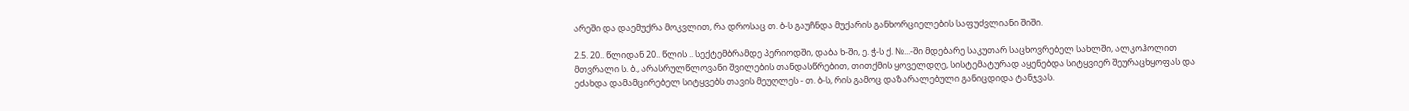არეში და დაემუქრა მოკვლით, რა დროსაც თ. ბ-ს გაუჩნდა მუქარის განხორციელების საფუძვლიანი შიში.

2.5. 20.. წლიდან 20.. წლის .. სექტემბრამდე პერიოდში, დაბა ხ-ში, ე. ჭ-ს ქ. №...-ში მდებარე საკუთარ საცხოვრებელ სახლში, ალკოჰოლით მთვრალი ს. ბ., არასრულწლოვანი შვილების თანდასწრებით, თითქმის ყოველდღე, სისტემატურად აყენებდა სიტყვიერ შეურაცხყოფას და ეძახდა დამამცირებელ სიტყვებს თავის მეუღლეს - თ. ბ-ს, რის გამოც დაზარალებული განიცდიდა ტანჯვას.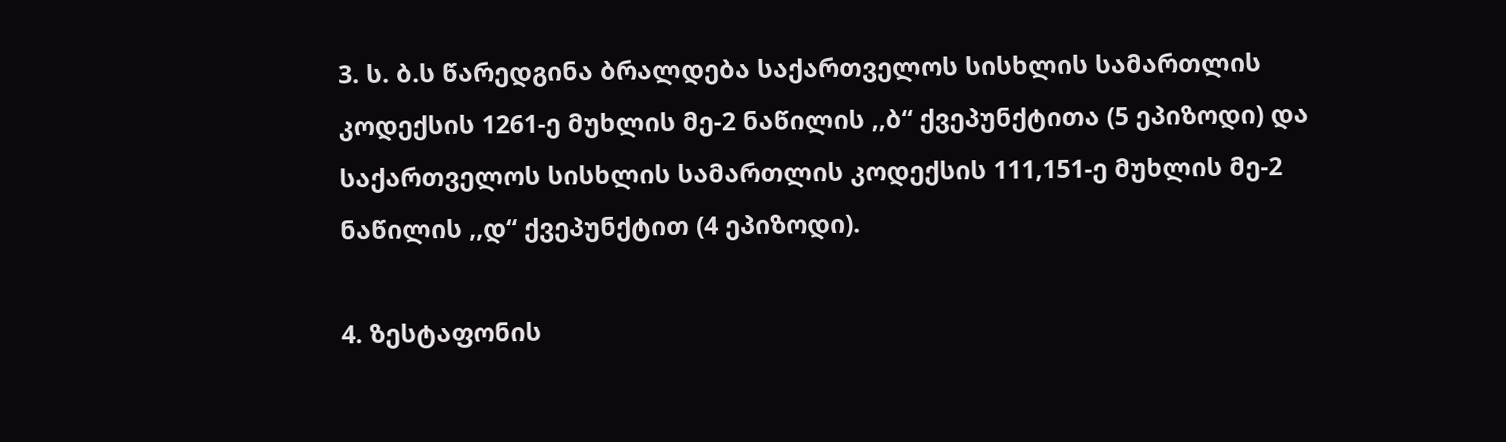3. ს. ბ.ს წარედგინა ბრალდება საქართველოს სისხლის სამართლის კოდექსის 1261-ე მუხლის მე-2 ნაწილის ,,ბ“ ქვეპუნქტითა (5 ეპიზოდი) და საქართველოს სისხლის სამართლის კოდექსის 111,151-ე მუხლის მე-2 ნაწილის ,,დ“ ქვეპუნქტით (4 ეპიზოდი).

4. ზესტაფონის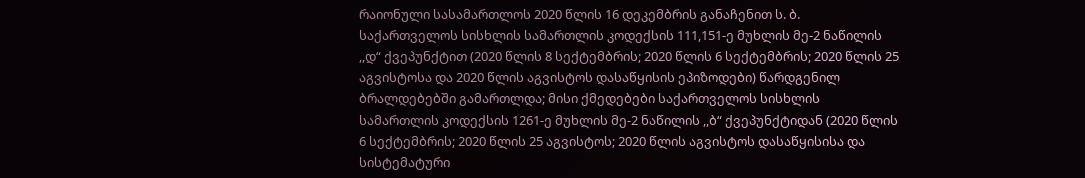რაიონული სასამართლოს 2020 წლის 16 დეკემბრის განაჩენით ს. ბ. საქართველოს სისხლის სამართლის კოდექსის 111,151-ე მუხლის მე-2 ნაწილის ,,დ“ ქვეპუნქტით (2020 წლის 8 სექტემბრის; 2020 წლის 6 სექტემბრის; 2020 წლის 25 აგვისტოსა და 2020 წლის აგვისტოს დასაწყისის ეპიზოდები) წარდგენილ ბრალდებებში გამართლდა; მისი ქმედებები საქართველოს სისხლის სამართლის კოდექსის 1261-ე მუხლის მე-2 ნაწილის ,,ბ“ ქვეპუნქტიდან (2020 წლის 6 სექტემბრის; 2020 წლის 25 აგვისტოს; 2020 წლის აგვისტოს დასაწყისისა და სისტემატური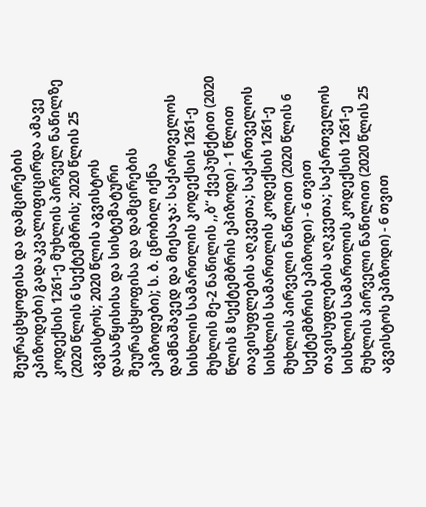შეურაცხყოფისა და დამცირების ეპიზოდები) გადაკვალიფიცირდა ამავე კოდექსის 1261-ე მუხლის პირველ ნაწილზე (2020 წლის 6 სექტემბრის; 2020 წლის 25 აგვისტოს; 2020 წლის აგვისტოს დასაწყისისა და სისტემატური შეურაცხყოფისა და დამცირების ეპიზოდები); ს. ბ. ცნობილ იქნა დამნაშავედ და მიესაჯა: საქართველოს სისხლის სამართლის კოდექსის 1261-ე მუხლის მე-2 ნაწილის ,,ბ“ ქვეპუნქტით (2020 წლის 8 სექტემბრის ეპიზოდი) - 1 წლით თავისუფლების აღკვეთა; საქართველოს სისხლის სამართლის კოდექსის 1261-ე მუხლის პირველი ნაწილით (2020 წლის 6 სექტემბრის ეპიზოდი) - 6 თვით თავისუფლების აღკვეთა; საქართველოს სისხლის სამართლის კოდექსის 1261-ე მუხლის პირველი ნაწილით (2020 წლის 25 აგვისტოს ეპიზოდი) - 6 თვით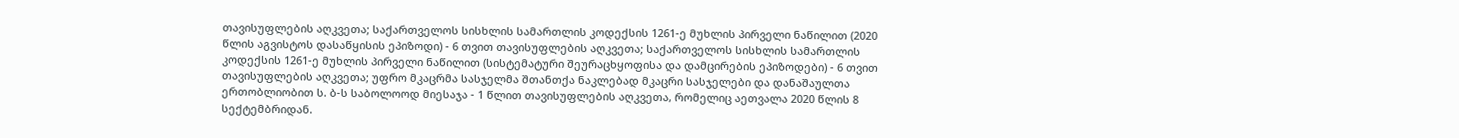თავისუფლების აღკვეთა; საქართველოს სისხლის სამართლის კოდექსის 1261-ე მუხლის პირველი ნაწილით (2020 წლის აგვისტოს დასაწყისის ეპიზოდი) - 6 თვით თავისუფლების აღკვეთა; საქართველოს სისხლის სამართლის კოდექსის 1261-ე მუხლის პირველი ნაწილით (სისტემატური შეურაცხყოფისა და დამცირების ეპიზოდები) - 6 თვით თავისუფლების აღკვეთა; უფრო მკაცრმა სასჯელმა შთანთქა ნაკლებად მკაცრი სასჯელები და დანაშაულთა ერთობლიობით ს. ბ-ს საბოლოოდ მიესაჯა - 1 წლით თავისუფლების აღკვეთა, რომელიც აეთვალა 2020 წლის 8 სექტემბრიდან.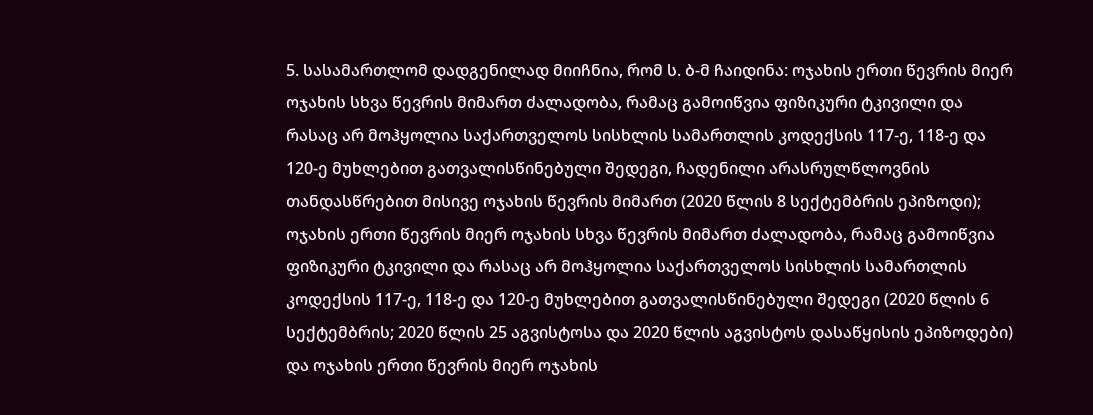5. სასამართლომ დადგენილად მიიჩნია, რომ ს. ბ-მ ჩაიდინა: ოჯახის ერთი წევრის მიერ ოჯახის სხვა წევრის მიმართ ძალადობა, რამაც გამოიწვია ფიზიკური ტკივილი და რასაც არ მოჰყოლია საქართველოს სისხლის სამართლის კოდექსის 117-ე, 118-ე და 120-ე მუხლებით გათვალისწინებული შედეგი, ჩადენილი არასრულწლოვნის თანდასწრებით მისივე ოჯახის წევრის მიმართ (2020 წლის 8 სექტემბრის ეპიზოდი); ოჯახის ერთი წევრის მიერ ოჯახის სხვა წევრის მიმართ ძალადობა, რამაც გამოიწვია ფიზიკური ტკივილი და რასაც არ მოჰყოლია საქართველოს სისხლის სამართლის კოდექსის 117-ე, 118-ე და 120-ე მუხლებით გათვალისწინებული შედეგი (2020 წლის 6 სექტემბრის; 2020 წლის 25 აგვისტოსა და 2020 წლის აგვისტოს დასაწყისის ეპიზოდები) და ოჯახის ერთი წევრის მიერ ოჯახის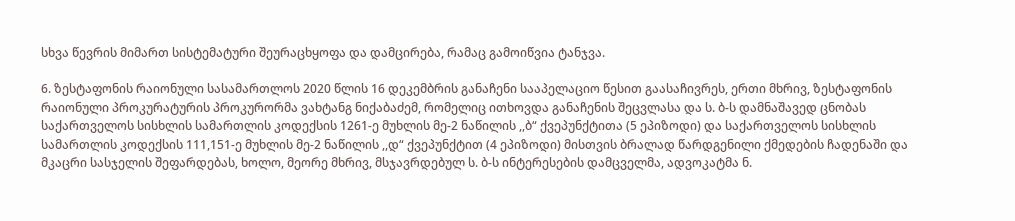სხვა წევრის მიმართ სისტემატური შეურაცხყოფა და დამცირება, რამაც გამოიწვია ტანჯვა.

6. ზესტაფონის რაიონული სასამართლოს 2020 წლის 16 დეკემბრის განაჩენი სააპელაციო წესით გაასაჩივრეს, ერთი მხრივ, ზესტაფონის რაიონული პროკურატურის პროკურორმა ვახტანგ ნიქაბაძემ, რომელიც ითხოვდა განაჩენის შეცვლასა და ს. ბ-ს დამნაშავედ ცნობას საქართველოს სისხლის სამართლის კოდექსის 1261-ე მუხლის მე-2 ნაწილის ,,ბ“ ქვეპუნქტითა (5 ეპიზოდი) და საქართველოს სისხლის სამართლის კოდექსის 111,151-ე მუხლის მე-2 ნაწილის ,,დ“ ქვეპუნქტით (4 ეპიზოდი) მისთვის ბრალად წარდგენილი ქმედების ჩადენაში და მკაცრი სასჯელის შეფარდებას, ხოლო, მეორე მხრივ, მსჯავრდებულ ს. ბ-ს ინტერესების დამცველმა, ადვოკატმა ნ.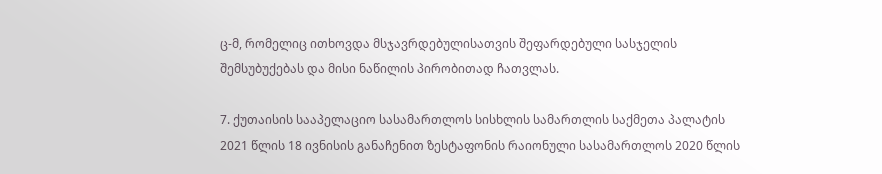ც-მ, რომელიც ითხოვდა მსჯავრდებულისათვის შეფარდებული სასჯელის შემსუბუქებას და მისი ნაწილის პირობითად ჩათვლას.

7. ქუთაისის სააპელაციო სასამართლოს სისხლის სამართლის საქმეთა პალატის 2021 წლის 18 ივნისის განაჩენით ზესტაფონის რაიონული სასამართლოს 2020 წლის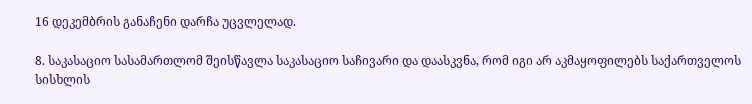16 დეკემბრის განაჩენი დარჩა უცვლელად.

8. საკასაციო სასამართლომ შეისწავლა საკასაციო საჩივარი და დაასკვნა, რომ იგი არ აკმაყოფილებს საქართველოს სისხლის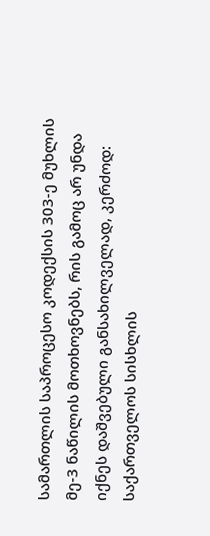სამართლის საპროცესო კოდექსის 303-ე მუხლის მე-3 ნაწილის მოთხოვნებს, რის გამოც არ უნდა იქნეს დაშვებული განსახილველად, კერძოდ: საქართველოს სისხლის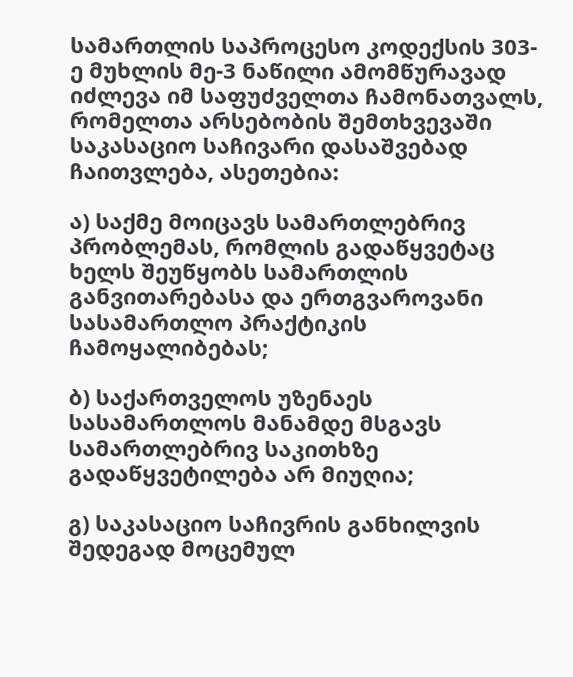სამართლის საპროცესო კოდექსის 303-ე მუხლის მე-3 ნაწილი ამომწურავად იძლევა იმ საფუძველთა ჩამონათვალს, რომელთა არსებობის შემთხვევაში საკასაციო საჩივარი დასაშვებად ჩაითვლება, ასეთებია:

ა) საქმე მოიცავს სამართლებრივ პრობლემას, რომლის გადაწყვეტაც ხელს შეუწყობს სამართლის განვითარებასა და ერთგვაროვანი სასამართლო პრაქტიკის ჩამოყალიბებას;

ბ) საქართველოს უზენაეს სასამართლოს მანამდე მსგავს სამართლებრივ საკითხზე გადაწყვეტილება არ მიუღია;

გ) საკასაციო საჩივრის განხილვის შედეგად მოცემულ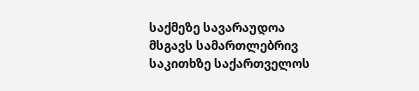საქმეზე სავარაუდოა მსგავს სამართლებრივ საკითხზე საქართველოს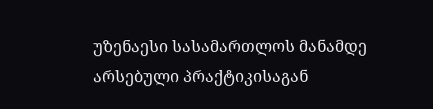უზენაესი სასამართლოს მანამდე არსებული პრაქტიკისაგან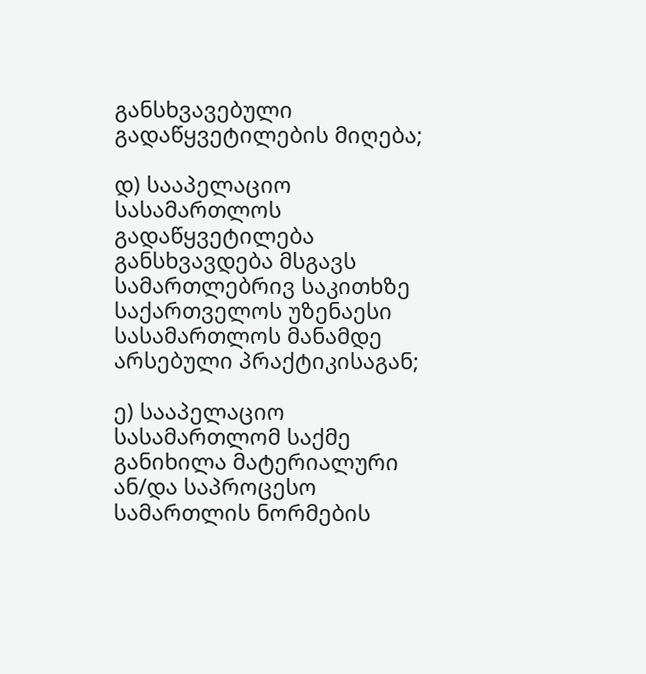განსხვავებული გადაწყვეტილების მიღება;

დ) სააპელაციო სასამართლოს გადაწყვეტილება განსხვავდება მსგავს სამართლებრივ საკითხზე საქართველოს უზენაესი სასამართლოს მანამდე არსებული პრაქტიკისაგან;

ე) სააპელაციო სასამართლომ საქმე განიხილა მატერიალური ან/და საპროცესო სამართლის ნორმების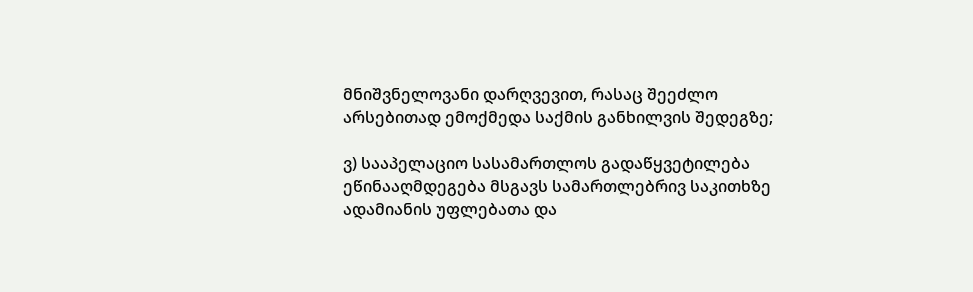მნიშვნელოვანი დარღვევით, რასაც შეეძლო არსებითად ემოქმედა საქმის განხილვის შედეგზე;

ვ) სააპელაციო სასამართლოს გადაწყვეტილება ეწინააღმდეგება მსგავს სამართლებრივ საკითხზე ადამიანის უფლებათა და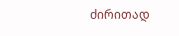ძირითად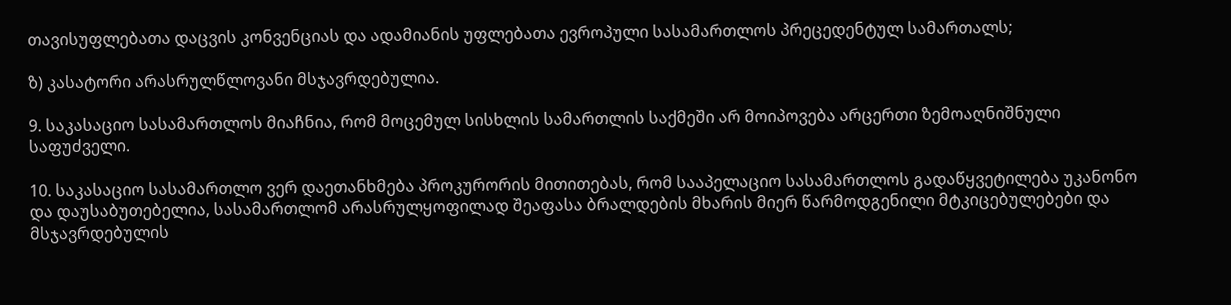თავისუფლებათა დაცვის კონვენციას და ადამიანის უფლებათა ევროპული სასამართლოს პრეცედენტულ სამართალს;

ზ) კასატორი არასრულწლოვანი მსჯავრდებულია.

9. საკასაციო სასამართლოს მიაჩნია, რომ მოცემულ სისხლის სამართლის საქმეში არ მოიპოვება არცერთი ზემოაღნიშნული საფუძველი.

10. საკასაციო სასამართლო ვერ დაეთანხმება პროკურორის მითითებას, რომ სააპელაციო სასამართლოს გადაწყვეტილება უკანონო და დაუსაბუთებელია, სასამართლომ არასრულყოფილად შეაფასა ბრალდების მხარის მიერ წარმოდგენილი მტკიცებულებები და მსჯავრდებულის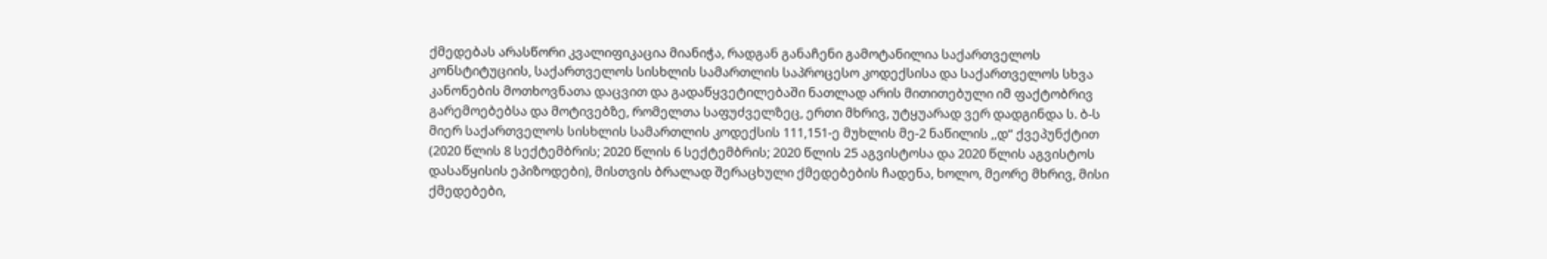ქმედებას არასწორი კვალიფიკაცია მიანიჭა, რადგან განაჩენი გამოტანილია საქართველოს კონსტიტუციის, საქართველოს სისხლის სამართლის საპროცესო კოდექსისა და საქართველოს სხვა კანონების მოთხოვნათა დაცვით და გადაწყვეტილებაში ნათლად არის მითითებული იმ ფაქტობრივ გარემოებებსა და მოტივებზე, რომელთა საფუძველზეც, ერთი მხრივ, უტყუარად ვერ დადგინდა ს. ბ-ს მიერ საქართველოს სისხლის სამართლის კოდექსის 111,151-ე მუხლის მე-2 ნაწილის ,,დ“ ქვეპუნქტით (2020 წლის 8 სექტემბრის; 2020 წლის 6 სექტემბრის; 2020 წლის 25 აგვისტოსა და 2020 წლის აგვისტოს დასაწყისის ეპიზოდები), მისთვის ბრალად შერაცხული ქმედებების ჩადენა, ხოლო, მეორე მხრივ, მისი ქმედებები,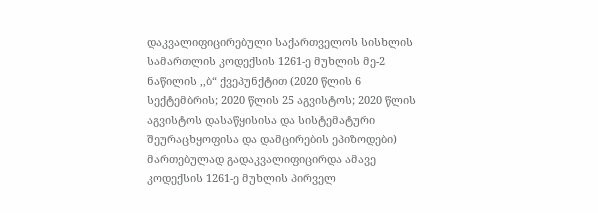დაკვალიფიცირებული საქართველოს სისხლის სამართლის კოდექსის 1261-ე მუხლის მე-2 ნაწილის ,,ბ“ ქვეპუნქტით (2020 წლის 6 სექტემბრის; 2020 წლის 25 აგვისტოს; 2020 წლის აგვისტოს დასაწყისისა და სისტემატური შეურაცხყოფისა და დამცირების ეპიზოდები) მართებულად გადაკვალიფიცირდა ამავე კოდექსის 1261-ე მუხლის პირველ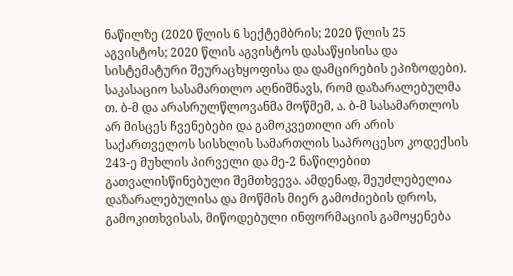ნაწილზე (2020 წლის 6 სექტემბრის; 2020 წლის 25 აგვისტოს; 2020 წლის აგვისტოს დასაწყისისა და სისტემატური შეურაცხყოფისა და დამცირების ეპიზოდები). საკასაციო სასამართლო აღნიშნავს, რომ დაზარალებულმა თ. ბ-მ და არასრულწლოვანმა მოწმემ, ა. ბ-მ სასამართლოს არ მისცეს ჩვენებები და გამოკვეთილი არ არის საქართველოს სისხლის სამართლის საპროცესო კოდექსის 243-ე მუხლის პირველი და მე-2 ნაწილებით გათვალისწინებული შემთხვევა. ამდენად, შეუძლებელია დაზარალებულისა და მოწმის მიერ გამოძიების დროს, გამოკითხვისას, მიწოდებული ინფორმაციის გამოყენება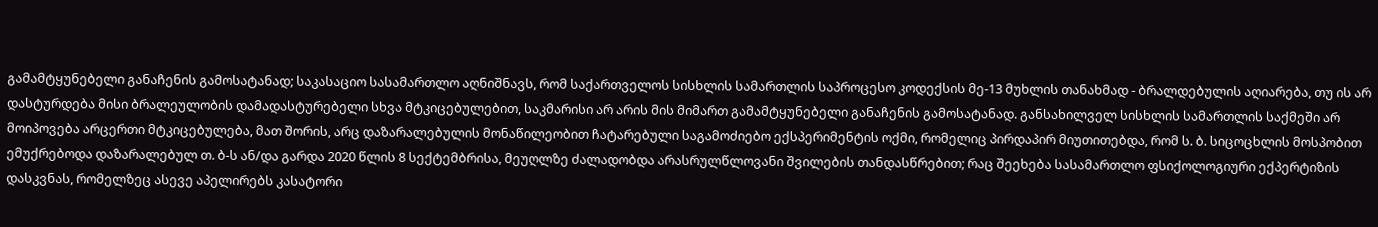გამამტყუნებელი განაჩენის გამოსატანად; საკასაციო სასამართლო აღნიშნავს, რომ საქართველოს სისხლის სამართლის საპროცესო კოდექსის მე-13 მუხლის თანახმად - ბრალდებულის აღიარება, თუ ის არ დასტურდება მისი ბრალეულობის დამადასტურებელი სხვა მტკიცებულებით, საკმარისი არ არის მის მიმართ გამამტყუნებელი განაჩენის გამოსატანად. განსახილველ სისხლის სამართლის საქმეში არ მოიპოვება არცერთი მტკიცებულება, მათ შორის, არც დაზარალებულის მონაწილეობით ჩატარებული საგამოძიებო ექსპერიმენტის ოქმი, რომელიც პირდაპირ მიუთითებდა, რომ ს. ბ. სიცოცხლის მოსპობით ემუქრებოდა დაზარალებულ თ. ბ-ს ან/და გარდა 2020 წლის 8 სექტემბრისა, მეუღლზე ძალადობდა არასრულწლოვანი შვილების თანდასწრებით; რაც შეეხება სასამართლო ფსიქოლოგიური ექპერტიზის დასკვნას, რომელზეც ასევე აპელირებს კასატორი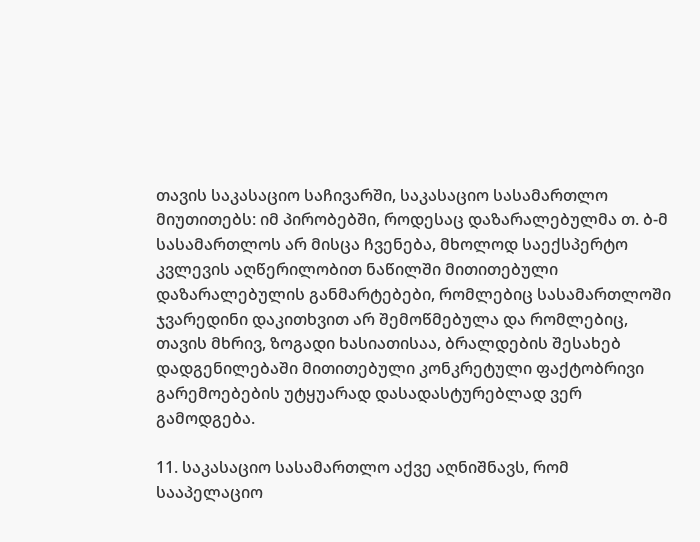თავის საკასაციო საჩივარში, საკასაციო სასამართლო მიუთითებს: იმ პირობებში, როდესაც დაზარალებულმა თ. ბ-მ სასამართლოს არ მისცა ჩვენება, მხოლოდ საექსპერტო კვლევის აღწერილობით ნაწილში მითითებული დაზარალებულის განმარტებები, რომლებიც სასამართლოში ჯვარედინი დაკითხვით არ შემოწმებულა და რომლებიც, თავის მხრივ, ზოგადი ხასიათისაა, ბრალდების შესახებ დადგენილებაში მითითებული კონკრეტული ფაქტობრივი გარემოებების უტყუარად დასადასტურებლად ვერ გამოდგება.

11. საკასაციო სასამართლო აქვე აღნიშნავს, რომ სააპელაციო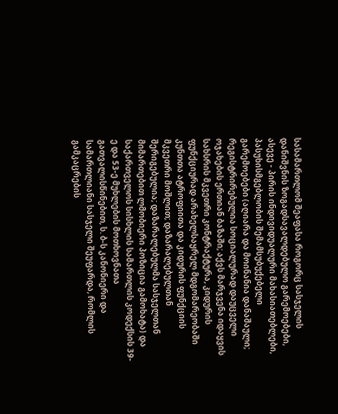სასამართლომ შეაფასა როგორც სასჯელის დანიშვნის ზოგადსავალდებულო გარემოებები, ასევე - პირის ინდივიდუალური მახასიათებლები, პასუხისმგებლობის შემამსუბუქებელი გარემოებები (აღიარა და მოინანია დანაშაული; რეგისტრირებულია სოციალურად დაუცველი ოჯახების ერთიან ბაზაში; აქვს მარჯვენა იდაყვის სახსრის მკვეთრი კონტრაქტურა, კიდურის ფუნქციურად არახელსაყრელ მდგომარეობაში კუნთთა ატროფიითა და კიდურის ფუნქციის მკვეთრი მოშლით; დაზარალებულთან შერიგებულია; დაზარალებულმა სასჯელთან მიმართებით ლმობიერი პოზიცია გამოხატა) და საქართველოს სისხლის სამართლის კოდექსის 39-ე და 53-ე მუხლების მოთხოვნათა გათვალისწინებით, ს. ბ-ს კანონიერი და სამართლიანი სასჯელი შეუფარდა, რომლის გამკაცრების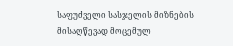საფუძველი სასჯელის მიზნების მისაღწევად მოცემულ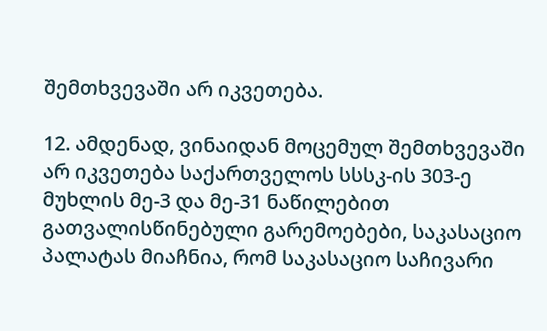შემთხვევაში არ იკვეთება.

12. ამდენად, ვინაიდან მოცემულ შემთხვევაში არ იკვეთება საქართველოს სსსკ-ის 303-ე მუხლის მე-3 და მე-31 ნაწილებით გათვალისწინებული გარემოებები, საკასაციო პალატას მიაჩნია, რომ საკასაციო საჩივარი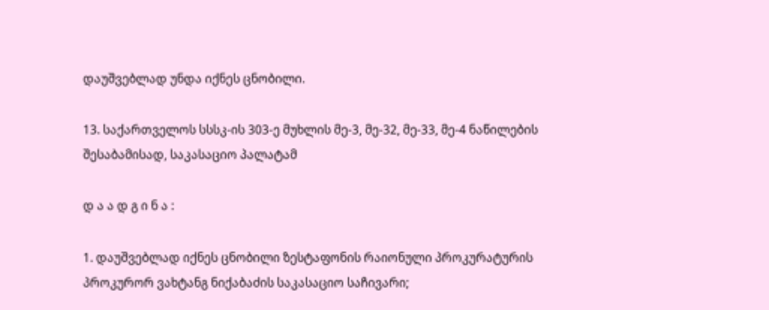დაუშვებლად უნდა იქნეს ცნობილი.

13. საქართველოს სსსკ-ის 303-ე მუხლის მე-3, მე-32, მე-33, მე-4 ნაწილების შესაბამისად, საკასაციო პალატამ

დ ა ა დ გ ი ნ ა :

1. დაუშვებლად იქნეს ცნობილი ზესტაფონის რაიონული პროკურატურის პროკურორ ვახტანგ ნიქაბაძის საკასაციო საჩივარი;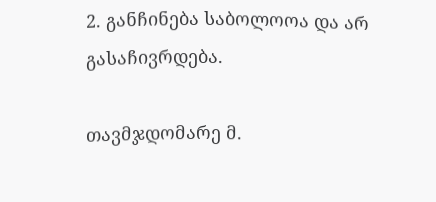2. განჩინება საბოლოოა და არ გასაჩივრდება.

თავმჯდომარე მ.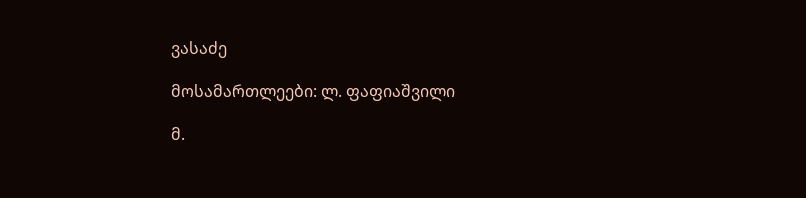ვასაძე

მოსამართლეები: ლ. ფაფიაშვილი

მ.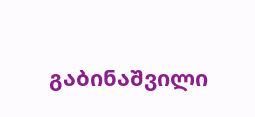გაბინაშვილი